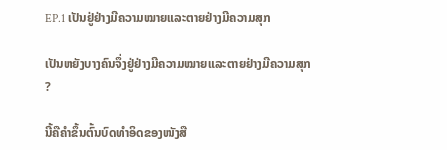EP.1 ເປັນຢູ່ຢ່າງມີຄວາມໝາຍແລະຕາຍຢ່າງມີຄວາມສຸກ

ເປັນຫຍັງບາງຄົນຈຶ່ງຢູ່ຢ່າງມີຄວາມໝາຍແລະຕາຍຢ່າງມີຄວາມສຸກ ?

ນີ້ຄືຄຳຂຶ້ນຕົ້ນບົດທຳອິດຂອງໜັງສື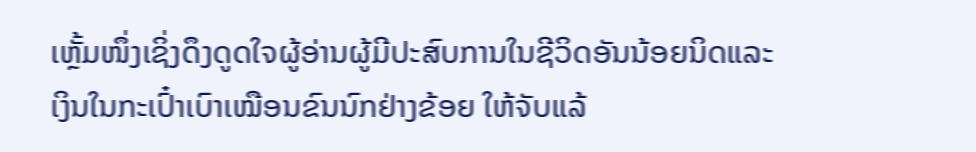ເຫຼັ້ມໜຶ່ງເຊິ່ງດຶງດູດໃຈຜູ້ອ່ານຜູ້ມີປະສົບການໃນຊີວິດອັນນ້ອຍນິດແລະເງິນໃນກະເປົ໋າເບົາເໝືອນຂົນນົກຢ່າງຂ້ອຍ ໃຫ້ຈັບແລ້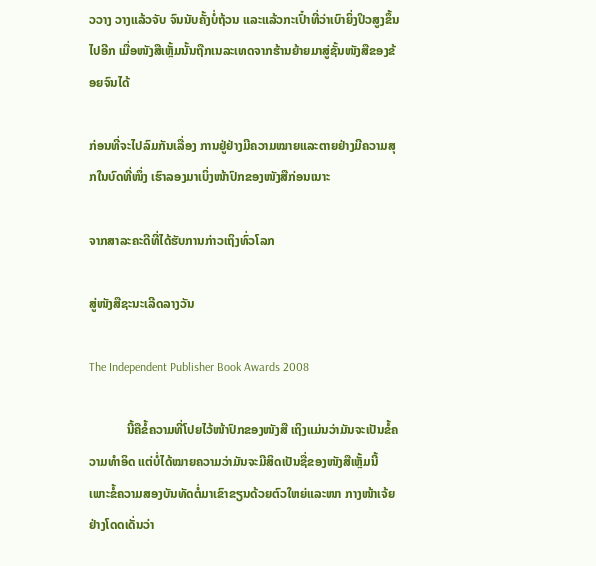ວວາງ ວາງແລ້ວຈັບ ຈົນນັບຄັ້ງບໍ່ຖ້ວນ ແລະແລ້ວກະເປົ໋າທີ່ວ່າເບົາຍິ່ງປິວສູງຂຶ້ນໄປອີກ ເມື່ອໜັງສືເຫຼັ້ມນັ້ນຖືກເນລະເທດຈາກຮ້ານຍ້າຍມາສູ່ຊັ້ນໜັງສືຂອງຂ້ອຍຈົນໄດ້

ກ່ອນທີ່ຈະໄປລົມກັນເລື່ອງ ການຢູ່ຢ່າງມີຄວາມໝາຍແລະຕາຍຢ່າງມີຄວາມສຸກໃນບົດທີ່ໜຶ່ງ ເຮົາລອງມາເບິ່ງໜ້າປົກຂອງໜັງສືກ່ອນເນາະ

ຈາກສາລະຄະດີທີ່ໄດ້ຮັບການກ່າວເຖິງທົ່ວໂລກ

ສູ່ໜັງສືຊະນະເລີດລາງວັນ

The Independent Publisher Book Awards 2008

            ນີ້ຄືຂໍ້ຄວາມທີ່ໂປຍໄວ້ໜ້າປົກຂອງໜັງສື ເຖິງແມ່ນວ່າມັນຈະເປັນຂໍ້ຄວາມທຳອິດ ແຕ່ບໍ່ໄດ້ໝາຍຄວາມວ່າມັນຈະມີສິດເປັນຊື່ຂອງໜັງສືເຫຼັ້ມນີ້ ເພາະຂໍ້ຄວາມສອງບັນທັດຕໍ່ມາເຂົາຂຽນດ້ວຍຕົວໃຫຍ່ແລະໜາ ກາງໜ້າເຈ້ຍຢ່າງໂດດເດັ່ນວ່າ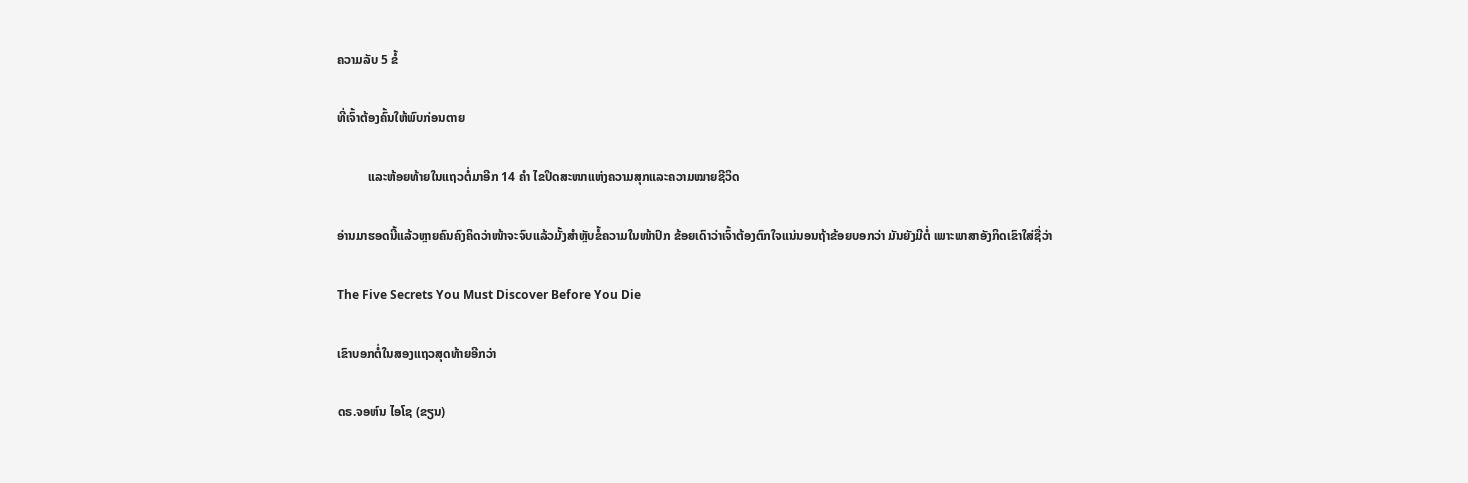ຄວາມລັບ 5 ຂໍ້

ທີ່ເຈົ້າຕ້ອງຄົ້ນໃຫ້ພົບກ່ອນຕາຍ

          ແລະຫ້ອຍທ້າຍໃນແຖວຕໍ່ມາອີກ 14 ຄຳ ໄຂປິດສະໜາແຫ່ງຄວາມສຸກແລະຄວາມໝາຍຊີວິດ

ອ່ານມາຮອດນີ້ແລ້ວຫຼາຍຄົນຄົງຄິດວ່າໜ້າຈະຈົບແລ້ວມັ້ງສຳຫຼັບຂໍ້ຄວາມໃນໜ້າປົກ ຂ້ອຍເດົາວ່າເຈົ້າຕ້ອງຕົກໃຈແນ່ນອນຖ້າຂ້ອຍບອກວ່າ ມັນຍັງມີຕໍ່ ເພາະພາສາອັງກິດເຂົາໃສ່ຊື່ວ່າ

The Five Secrets You Must Discover Before You Die

ເຂົາບອກຕໍ່ໃນສອງແຖວສຸດທ້າຍອີກວ່າ

ດຣ.ຈອຫ໌ນ ໄອໂຊ (ຂຽນ)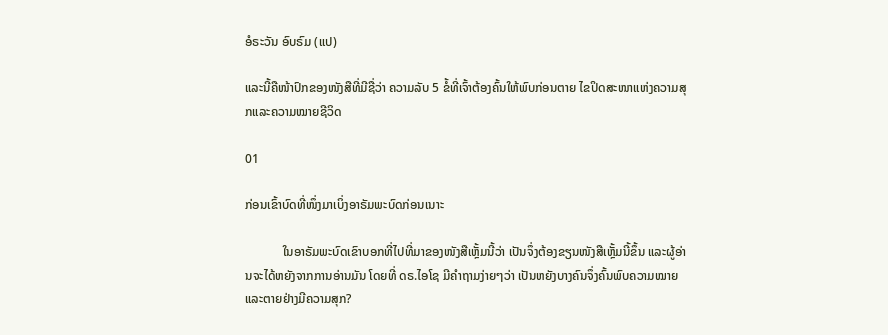ອໍຣະວັນ ອົບຣົມ (ແປ)

ແລະນີ້ຄືໜ້າປົກຂອງໜັງສືທີ່ມີຊື່ວ່າ ຄວາມລັບ 5 ຂໍ້ທີ່ເຈົ້າຕ້ອງຄົ້ນໃຫ້ພົບກ່ອນຕາຍ ໄຂປິດສະໜາແຫ່ງຄວາມສຸກແລະຄວາມໝາຍຊີວິດ

01

ກ່ອນເຂົ້າບົດທີ່ໜຶ່ງມາເບິ່ງອາຣັມພະບົດກ່ອນເນາະ

            ໃນອາຣັມພະບົດເຂົາບອກທີ່ໄປທີ່ມາຂອງໜັງສືເຫຼັ້ມນີ້ວ່າ ເປັນຈຶ່ງຕ້ອງຂຽນໜັງສືເຫຼັ້ມນີ້ຂຶ້ນ ແລະຜູ້ອ່ານຈະໄດ້ຫຍັງຈາກການອ່ານມັນ ໂດຍທີ່ ດຣ.ໄອໂຊ ມີຄຳຖາມງ່າຍໆວ່າ ເປັນຫຍັງບາງຄົນຈຶ່ງຄົ້ນພົບຄວາມໝາຍແລະຕາຍຢ່າງມີຄວາມສຸກ?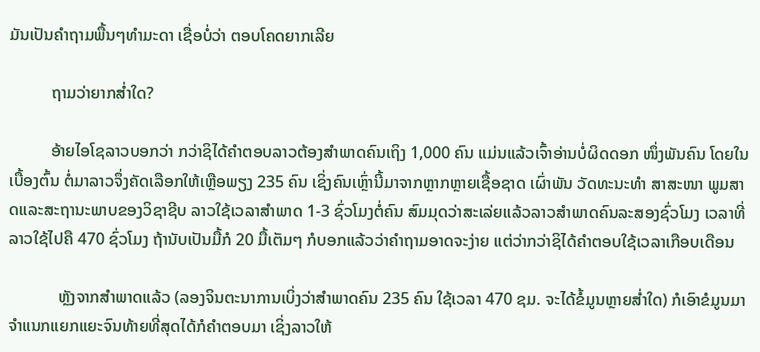ມັນເປັນຄຳຖາມພື້ນໆທຳມະດາ ເຊື່ອບໍ່ວ່າ ຕອບໂຄດຍາກເລີຍ

          ຖາມວ່າຍາກສ່ຳໃດ?

          ອ້າຍໄອໂຊລາວບອກວ່າ ກວ່າຊິໄດ້ຄຳຕອບລາວຕ້ອງສຳພາດຄົນເຖິງ 1,000 ຄົນ ແມ່ນແລ້ວເຈົ້າອ່ານບໍ່ຜິດດອກ ໜຶ່ງພັນຄົນ ໂດຍໃນເບື້ອງຕົ້ນ ຕໍ່ມາລາວຈຶ່ງຄັດເລືອກໃຫ້ເຫຼືອພຽງ 235 ຄົນ ເຊິ່ງຄົນເຫຼົ່ານີ້ມາຈາກຫຼາກຫຼາຍເຊື້ອຊາດ ເຜົ່າພັນ ວັດທະນະທຳ ສາສະໜາ ພູມສາດແລະສະຖານະພາບຂອງວິຊາຊີບ ລາວໃຊ້ເວລາສຳພາດ 1-3 ຊົ່ວໂມງຕໍ່ຄົນ ສົມມຸດວ່າສະເລ່ຍແລ້ວລາວສຳພາດຄົນລະສອງຊົ່ວໂມງ ເວລາທີ່ລາວໃຊ້ໄປຄື 470 ຊົ່ວໂມງ ຖ້ານັບເປັນມື້ກໍ 20 ມື້ເຕັມໆ ກໍບອກແລ້ວວ່າຄຳຖາມອາດຈະງ່າຍ ແຕ່ວ່າກວ່າຊິໄດ້ຄຳຕອບໃຊ້ເວລາເກືອບເດືອນ

            ຫຼັງຈາກສຳພາດແລ້ວ (ລອງຈິນຕະນາການເບິ່ງວ່າສຳພາດຄົນ 235 ຄົນ ໃຊ້ເວລາ 470 ຊມ. ຈະໄດ້ຂໍ້ມູນຫຼາຍສ່ຳໃດ) ກໍເອົາຂໍມູນມາຈຳແນກແຍກແຍະຈົນທ້າຍທີ່ສຸດໄດ້ກໍຄຳຕອບມາ ເຊິ່ງລາວໃຫ້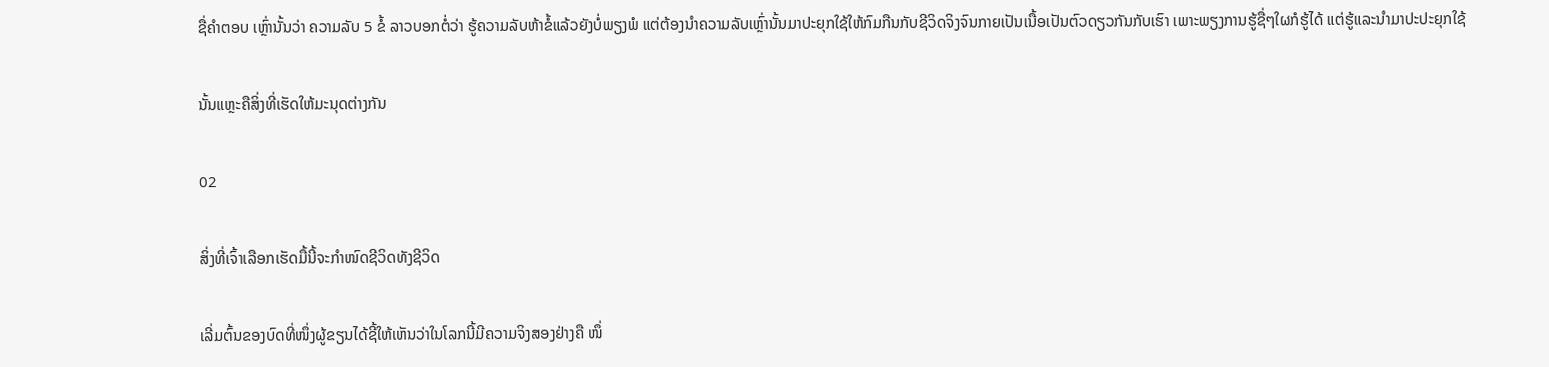ຊື່ຄຳຕອບ ເຫຼົ່ານັ້ນວ່າ ຄວາມລັບ 5 ຂໍ້ ລາວບອກຕໍ່ວ່າ ຮູ້ຄວາມລັບຫ້າຂໍ້ແລ້ວຍັງບໍ່ພຽງພໍ ແຕ່ຕ້ອງນຳຄວາມລັບເຫຼົ່ານັ້ນມາປະຍຸກໃຊ້ໃຫ້ກົມກືນກັບຊີວິດຈິງຈົນກາຍເປັນເນື້ອເປັນຕົວດຽວກັນກັບເຮົາ ເພາະພຽງການຮູ້ຊື່ໆໃຜກໍຮູ້ໄດ້ ແຕ່ຮູ້ແລະນຳມາປະປະຍຸກໃຊ້

ນັ້ນແຫຼະຄືສິ່ງທີ່ເຮັດໃຫ້ມະນຸດຕ່າງກັນ

02

ສິ່ງທີ່ເຈົ້າເລືອກເຮັດມື້ນີ້ຈະກຳໜົດຊີວິດທັງຊີວິດ

ເລີ່ມຕົ້ນຂອງບົດທີ່ໜຶ່ງຜູ້ຂຽນໄດ້ຊີ້ໃຫ້ເຫັນວ່າໃນໂລກນີ້ມີຄວາມຈິງສອງຢ່າງຄື ໜຶ່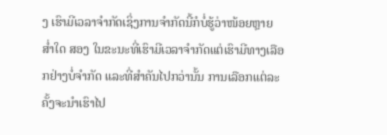ງ ເຮົາມີເວລາຈຳກັດເຊິ່ງການຈຳກັດນີ້ກໍບໍ່ຮູ້ວ່າໜ້ອຍຫຼາຍສ່ຳໃດ ສອງ ໃນຂະນະທີ່ເຮົາມີເວລາຈຳກັດແຕ່ເຮົາມີທາງເລືອກຢ່າງບໍ່ຈຳກັດ ແລະທີ່ສຳຄັນໄປກວ່ານັ້ນ ການເລືອກແຕ່ລະຄັ້ງຈະນຳເຮົາໄປ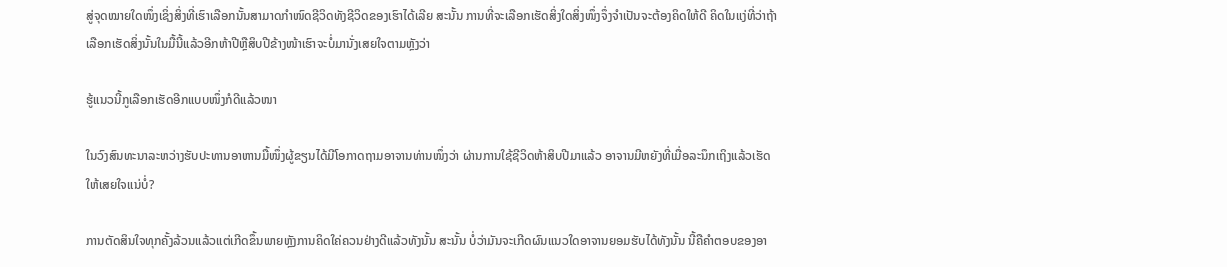ສູ່ຈຸດໝາຍໃດໜຶ່ງເຊິ່ງສິ່ງທີ່ເຮົາເລືອກນັ້ນສາມາດກຳໜົດຊີວິດທັງຊີວິດຂອງເຮົາໄດ້ເລີຍ ສະນັ້ນ ການທີ່ຈະເລືອກເຮັດສິ່ງໃດສິ່ງໜຶ່ງຈຶ່ງຈຳເປັນຈະຕ້ອງຄິດໃຫ້ດີ ຄິດໃນແງ່ທີ່ວ່າຖ້າເລືອກເຮັດສິ່ງນັ້ນໃນມື້ນີ້ແລ້ວອີກຫ້າປີຫຼືສິບປີຂ້າງໜ້າເຮົາຈະບໍ່ມານັ່ງເສຍໃຈຕາມຫຼັງວ່າ

ຮູ້ແນວນີ້ກູເລືອກເຮັດອີກແບບໜຶ່ງກໍດີແລ້ວໜາ

ໃນວົງສົນທະນາລະຫວ່າງຮັບປະທານອາຫານມື້ໜຶ່ງຜູ້ຂຽນໄດ້ມີໂອກາດຖາມອາຈານທ່ານໜຶ່ງວ່າ ຜ່ານການໃຊ້ຊີວິດຫ້າສິບປີມາແລ້ວ ອາຈານມີຫຍັງທີ່ເມື່ອລະນຶກເຖິງແລ້ວເຮັດໃຫ້ເສຍໃຈແນ່ບໍ່?

ການຕັດສິນໃຈທຸກຄັ້ງລ້ວນແລ້ວແຕ່ເກີດຂຶ້ນພາຍຫຼັງການຄິດໃຄ່ຄວນຢ່າງດີແລ້ວທັງນັ້ນ ສະນັ້ນ ບໍ່ວ່າມັນຈະເກີດຜົນແນວໃດອາຈານຍອມຮັບໄດ້ທັງນັ້ນ ນີ້ຄືຄຳຕອບຂອງອາ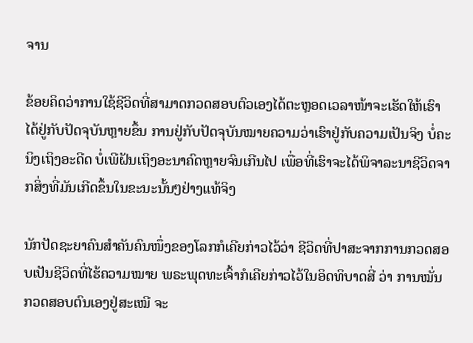ຈານ

ຂ້ອຍຄິດວ່າການໃຊ້ຊີວິດທີ່ສາມາດກວດສອບຕົວເອງໄດ້ຕະຫຼອດເວລາໜ້າຈະເຮັດໃຫ້ເຮົາໄດ້ຢູ່ກັບປັດຈຸບັນຫຼາຍຂຶ້ນ ການຢູ່ກັບປັດຈຸບັນໝາຍຄວາມວ່າເຮົາຢູ່ກັບຄວາມເປັນຈິງ ບໍ່ຄະນິງເຖິງອະດີດ ບໍ່ເພີຝັນເຖິງອະນາຄົດຫຼາຍຈົນເກີນໄປ ເພື່ອທີ່ເຮົາຈະໄດ້ພິຈາລະນາຊີວິດຈາກສິ່ງທີ່ມັນເກີດຂຶ້ນໃນຂະນະນັ້ນໆຢ່າງແທ້ຈິງ

ນັກປັດຊະຍາຄົນສຳຄັນຄົນໜຶ່ງຂອງໂລກກໍເຄີຍກ່າວໄວ້ວ່າ ຊີວິດທີ່ປາສະຈາກການກວດສອບເປັນຊີວິດທີ່ໄຮ້ຄວາມໝາຍ ພຣະພຸດທະເຈົ້າກໍເຄີຍກ່າວໄວ້ໃນອິດທິບາດສີ່ ວ່າ ການໝັ່ນກວດສອບຕົນເອງຢູ່ສະເໝີ ຈະ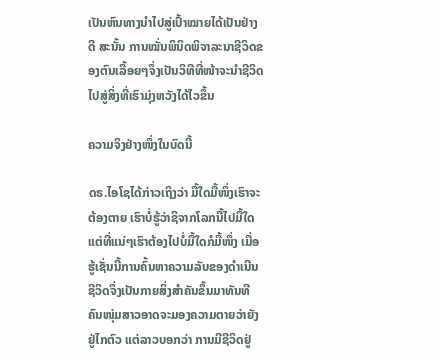ເປັນຫົນທາງນຳໄປສູ່ເປົ້າໝາຍໄດ້ເປັນຢ່າງດີ ສະນັ້ນ ການໝັ່ນພິນິດພິຈາລະນາຊີວິດຂອງຕົນເລື້ອຍໆຈຶ່ງເປັນວິທີທີ່ໜ້າຈະນຳຊີວິດໄປສູ່ສິ່ງທີ່ເຮົາມຸ່ງຫວັງໄດ້ໄວຂຶ້ນ

ຄວາມຈິງຢ່າງໜຶ່ງໃນບົດນີ້

ດຣ.ໄອໂຊໄດ້ກ່າວເຖິງວ່າ ມື້ໃດມື້ໜຶ່ງເຮົາຈະຕ້ອງຕາຍ ເຮົາບໍ່ຮູ້ວ່າຊິຈາກໂລກນີ້ໄປມື້ໃດ ແຕ່ທີ່ແນ່ໆເຮົາຕ້ອງໄປບໍ່ມື້ໃດກໍມື້ໜຶ່ງ ເມື່ອຮູ້ເຊັ່ນນີ້ການຄົ້ນຫາຄວາມລັບຂອງດຳເນີນຊີວິດຈຶ່ງເປັນກາຍສິ່ງສຳຄັນຂຶ້ນມາທັນທີ ຄົນໜຸ່ມສາວອາດຈະມອງຄວາມຕາຍວ່າຍັງຢູ່ໄກຕົວ ແຕ່ລາວບອກວ່າ ການມີຊີວິດຢູ່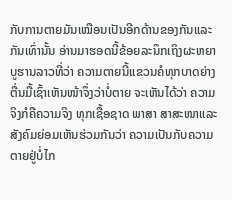ກັບການຕາຍມັນເໝືອນເປັນອີກດ້ານຂອງກັນແລະກັນເທົ່ານັ້ນ ອ່ານມາຮອດນີ້ຂ້ອຍລະນຶກເຖິງຜະຫຍາບູຮານລາວທີ່ວ່າ ຄວາມຕາຍນີ້ແຂວນຄໍທຸກບາດຍ່າງ ຕື່ນມື້ເຊົ້າເຫັນໜ້າຈຶ່ງວ່າບໍ່ຕາຍ ຈະເຫັນໄດ້ວ່າ ຄວາມຈິງກໍຄືຄວາມຈິງ ທຸກເຊື້ອຊາດ ພາສາ ສາສະໜາແລະສັງຄົມຍ່ອມເຫັນຮ່ວມກັນວ່າ ຄວາມເປັນກັບຄວາມຕາຍຢູ່ບໍ່ໄກ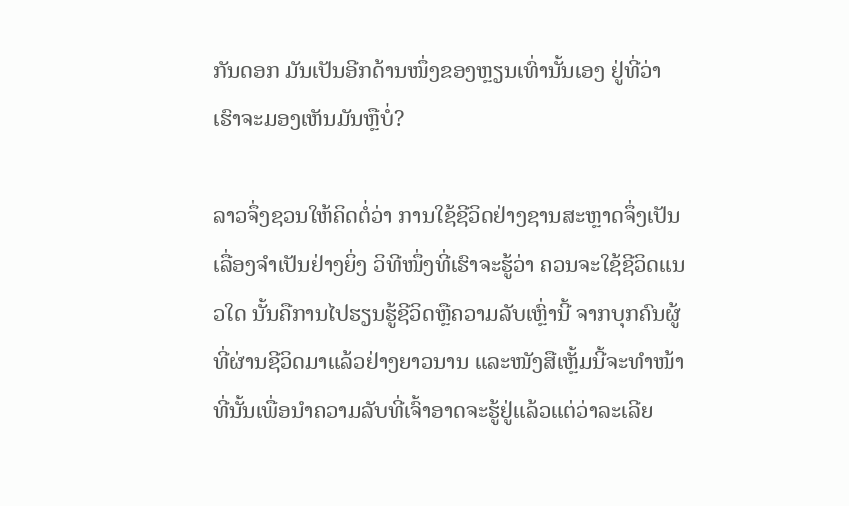ກັນດອກ ມັນເປັນອີກດ້ານໜຶ່ງຂອງຫຼຽນເທົ່ານັ້ນເອງ ຢູ່ທີ່ວ່າເຮົາຈະມອງເຫັນມັນຫຼືບໍ່?

ລາວຈຶ່ງຊວນໃຫ້ຄິດຕໍ່ວ່າ ການໃຊ້ຊີວິດຢ່າງຊານສະຫຼາດຈຶ່ງເປັນເລື່ອງຈຳເປັນຢ່າງຍິ່ງ ວິທີໜຶ່ງທີ່ເຮົາຈະຮູ້ວ່າ ຄວນຈະໃຊ້ຊີວິດແນວໃດ ນັ້ນຄືການໄປຮຽນຮູ້ຊີວິດຫຼືຄວາມລັບເຫຼົ່ານີ້ ຈາກບຸກຄົນຜູ້ທີ່ຜ່ານຊີວິດມາແລ້ວຢ່າງຍາວນານ ແລະໜັງສືເຫຼັ້ມນີ້ຈະທຳໜ້າທີ່ນັ້ນເພື່ອນຳຄວາມລັບທີ່ເຈົ້າອາດຈະຮູ້ຢູ່ແລ້ວແຕ່ວ່າລະເລີຍ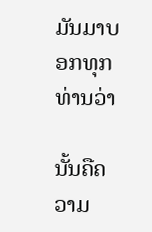ມັນມາບອກທຸກທ່ານວ່າ

ນັ້ນຄືຄວາມ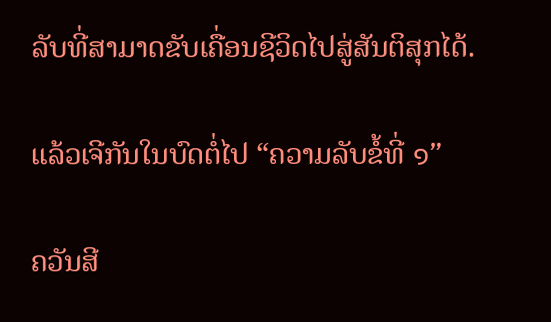ລັບທີ່ສາມາດຂັບເຄື່ອນຊີວິດໄປສູ່ສັນຕິສຸກໄດ້.

ແລ້ວເຈີກັນໃນບົດຕໍ່ໄປ “ຄວາມລັບຂໍ້ທີ່ ๑”

ຄວັນສີ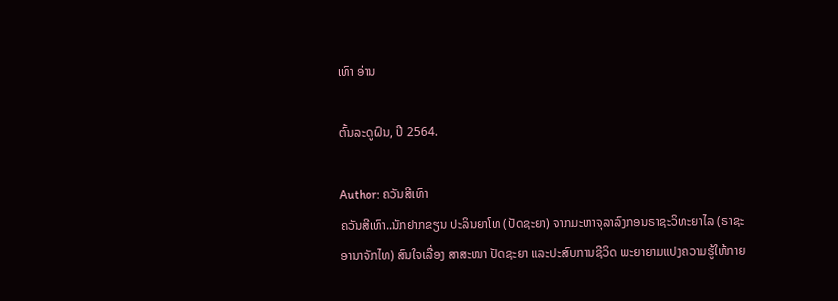ເທົາ ອ່ານ

ຕົ້ນລະດູຝົນ, ປີ 2564.

Author: ຄວັນສີເທົາ
ຄວັນສີເທົາ..ນັກຢາກຂຽນ ປະລິນຍາໂທ (ປັດຊະຍາ) ຈາກມະຫາຈຸລາລົງກອນຣາຊະວິທະຍາໄລ (ຣາຊະອານາຈັກໄທ) ສົນໃຈເລື່ອງ ສາສະໜາ ປັດຊະຍາ ແລະປະສົບການຊີວິດ ພະຍາຍາມແປງຄວາມຮູ້ໃຫ້ກາຍ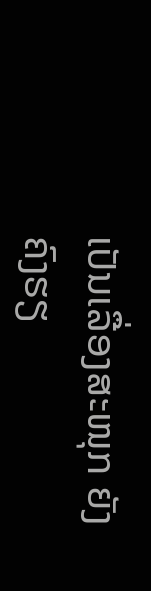ເປັນເລື່ອງສະໜຸກ ຍັງຄົງຮຽ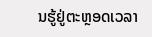ນຮູ້ຢູ່ຕະຫຼອດເວລາ